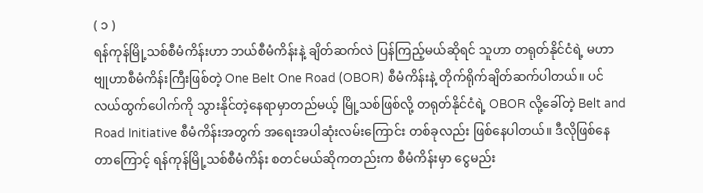( ၁ )
ရန်ကုန်မြို့သစ်စီမံကိန်းဟာ ဘယ်စီမံကိန်းနဲ့ ချိတ်ဆက်လဲ ပြန်ကြည့်မယ်ဆိုရင် သူဟာ တရုတ်နိုင်ငံရဲ့ မဟာဗျုဟာစီမံကိန်းကြီးဖြစ်တဲ့ One Belt One Road (OBOR) စီမံကိန်းနဲ့ တိုက်ရိုက်ချိတ်ဆက်ပါတယ်။ ပင်လယ်ထွက်ပေါက်ကို သွားနိုင်တဲ့နေရာမှာတည်မယ့် မြို့သစ်ဖြစ်လို့ တရုတ်နိုင်ငံရဲ့ OBOR လို့ခေါ်တဲ့ Belt and Road Initiative စီမံကိန်းအတွက် အရေးအပါဆုံးလမ်းကြောင်း တစ်ခုလည်း ဖြစ်နေပါတယ်။ ဒီလိုဖြစ်နေတာကြောင့် ရန်ကုန်မြို့သစ်စီမံကိန်း စတင်မယ်ဆိုကတည်းက စီမံကိန်းမှာ ငွေမည်း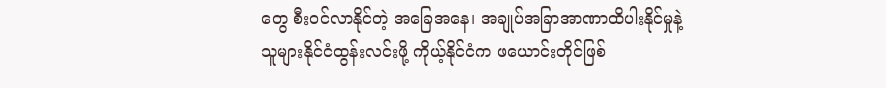တွေ စီးဝင်လာနိုင်တဲ့ အခြေအနေ၊ အချုပ်အခြာအာဏာထိပါးနိုင်မှုနဲ့ သူများနိုင်ငံထွန်းလင်းဖို့ ကိုယ့်နိုင်ငံက ဖယောင်းတိုင်ဖြစ်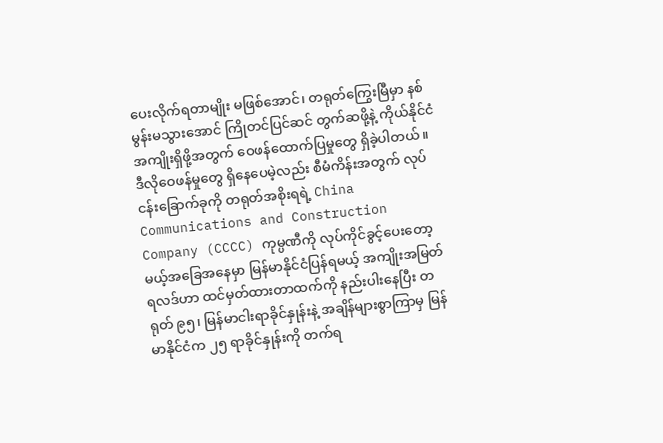ပေးလိုက်ရတာမျိုး မဖြစ်အောင်၊ တရုတ်ကြွေးမြီမှာ နစ်မွန်းမသွားအောင် ကြိုတင်ပြင်ဆင် တွက်ဆဖို့နဲ့ ကိုယ်နိုင်ငံအကျိုးရှိဖို့အတွက် ဝေဖန်ထောက်ပြမှုတွေ ရှိခဲ့ပါတယ်။ ဒီလိုဝေဖန်မှုတွေ ရှိနေပေမဲ့လည်း စီမံကိန်းအတွက် လုပ်ငန်းခြောက်ခုကို တရုတ်အစိုးရရဲ့ China Communications and Construction Company (CCCC) ကုမ္ပဏီကို လုပ်ကိုင်ခွင့်ပေးတော့မယ့်အခြေအနေမှာ မြန်မာနိုင်ငံပြန်ရမယ့် အကျိုးအမြတ်ရလဒ်ဟာ ထင်မှတ်ထားတာထက်ကို နည်းပါးနေပြီး တရုတ် ၉၅၊ မြန်မာငါးရာခိုင်နှုန်းနဲ့ အချိန်များစွာကြာမှ မြန်မာနိုင်ငံက ၂၅ ရာခိုင်နှုန်းကို တက်ရ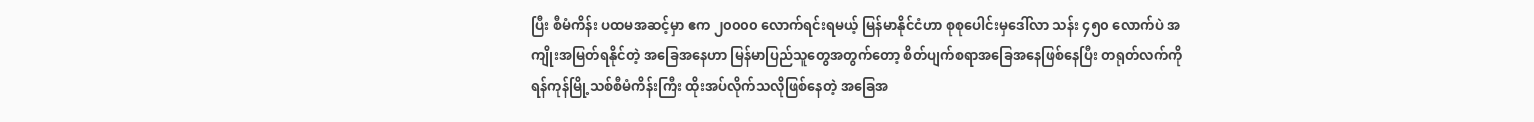ပြီး စီမံကိန်း ပထမအဆင့်မှာ ဧက ၂၀၀၀၀ လောက်ရင်းရမယ့် မြန်မာနိုင်ငံဟာ စုစုပေါင်းမှဒေါ်လာ သန်း ၄၅၀ လောက်ပဲ အကျိုးအမြတ်ရနိုင်တဲ့ အခြေအနေဟာ မြန်မာပြည်သူတွေအတွက်တော့ စိတ်ပျက်စရာအခြေအနေဖြစ်နေပြီး တရုတ်လက်ကို ရန်ကုန်မြို့သစ်စီမံကိန်းကြီး ထိုးအပ်လိုက်သလိုဖြစ်နေတဲ့ အခြေအ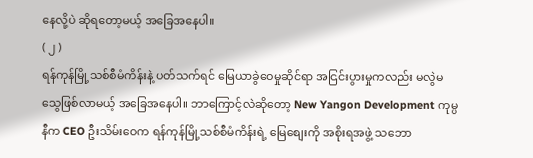နေလို့ပဲ ဆိုရတော့မယ့် အခြေအနေပါ။
( ၂ )
ရန်ကုန်မြို့သစ်စီမံကိန်းနဲ့ ပတ်သက်ရင် မြေယာခွဲဝေမှုဆိုင်ရာ အငြင်းပွားမှုကလည်း မလွဲမသွေဖြစ်လာမယ့် အခြေအနေပါ။ ဘာကြောင့်လဲဆိုတော့ New Yangon Development ကုမ္ပနီက CEO ဦးသိမ်းဝေက ရန်ကုန်မြို့သစ်စီမံကိန်းရဲ့ မြေစျေးကို အစိုးရအဖွဲ့ သဘော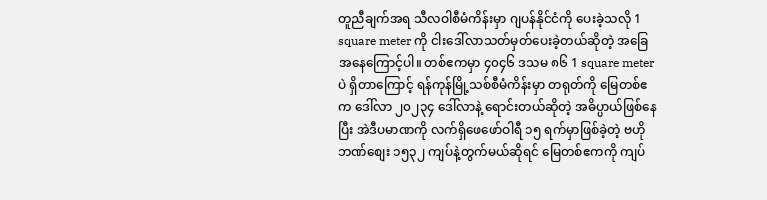တူညီချက်အရ သီလဝါစီမံကိန်းမှာ ဂျပန်နိုင်ငံကို ပေးခဲ့သလို 1 square meter ကို ငါးဒေါ်လာသတ်မှတ်ပေးခဲ့တယ်ဆိုတဲ့ အခြေအနေကြောင့်ပါ။ တစ်ဧကမှာ ၄၀၄၆ ဒသမ ၈၆ 1 square meter ပဲ ရှိတာကြောင့် ရန်ကုန်မြို့သစ်စီမံကိန်းမှာ တရုတ်ကို မြေတစ်ဧက ဒေါ်လာ ၂၀၂၃၄ ဒေါ်လာနဲ့ ရောင်းတယ်ဆိုတဲ့ အဓိပ္ပာယ်ဖြစ်နေပြီး အဲဒီပမာဏကို လက်ရှိဖေဖော်ဝါရီ ၁၅ ရက်မှာဖြစ်ခဲ့တဲ့ ဗဟိုဘဏ်စျေး ၁၅၃၂ ကျပ်နဲ့တွက်မယ်ဆိုရင် မြေတစ်ဧကကို ကျပ်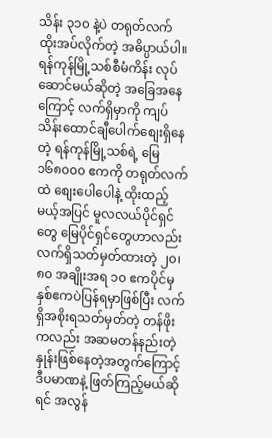သိန်း ၃၁၀ နဲ့ပဲ တရုတ်လက် ထိုးအပ်လိုက်တဲ့ အဓိပ္ပာယ်ပါ။
ရန်ကုန်မြို့သစ်စီမံကိန်း လုပ်ဆောင်မယ်ဆိုတဲ့ အခြေအနေကြောင့် လက်ရှိမှာကို ကျပ်သိန်းထောင်ချီပေါက်စျေးရှိနေတဲ့ ရန်ကုန်မြို့သစ်ရဲ့ မြေ ၁၆၈၀၀၀ ဧကကို တရုတ်လက်ထဲ စျေးပေါပေါနဲ့ ထိုးထည့်မယ့်အပြင် မူလလယ်ပိုင်ရှင်တွေ မြေပိုင်ရှင်တွေဟာလည်း လက်ရှိသတ်မှတ်ထားတဲ့ ၂၀၊ ၈၀ အချိုးအရ ၁၀ ဧကပိုင်မှ နှစ်ဧကပဲပြန်ရမှာဖြစ်ပြီး လက်ရှိအစိုးရသတ်မှတ်တဲ့ တန်ဖိုးကလည်း အဆမတန်နည်းတဲ့ နှုန်းဖြစ်နေတဲ့အတွက်ကြောင့် ဒီပမာဏနဲ့ ဖြတ်ကြည့်မယ်ဆိုရင် အလွန်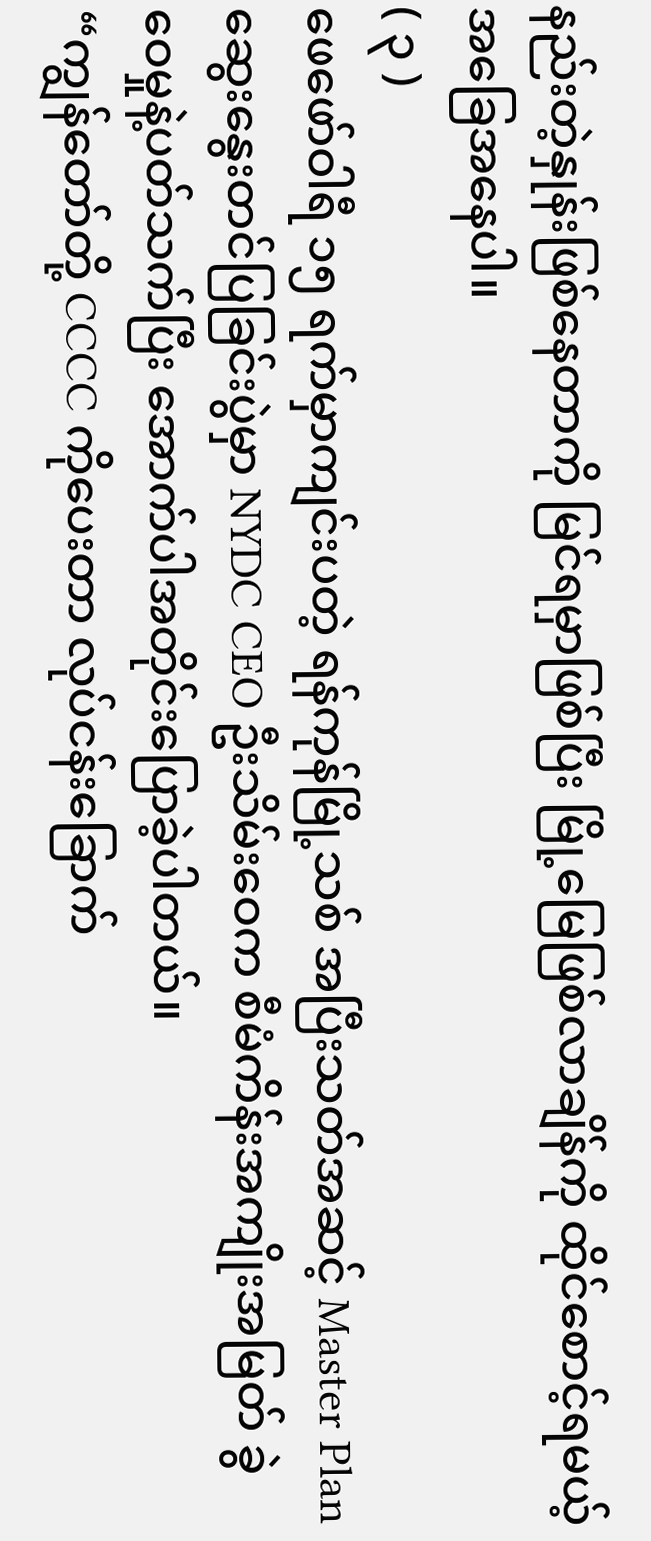နည်းတဲ့နှုန်းဖြစ်နေတာကို မြင်ရမှာဖြစ်ပြီး မြို့မြေဖြစ်လာချိန်ကို ထိုင်စောင့်ရမယ့် အခြေအနေပါ။
( ၃ )
ဖေဖော်ဝါရီ ၁၅ ရက်မှာကျင်းပတဲ့ ရန်ကုန်မြို့သစ် အပြီးသတ်အဆင့် Master Plan ဆွေးနွေးတင်ပြခြင်းပွဲမှာ NYDC CEO ဦးသိမ်းဝေက စီမံကိန်းအကျိုးအမြတ် ခွဲဝေမှုနဲ့ပတ်သက်ပြီး အောက်ပါအတိုင်းပြောခဲ့ပါတယ်။
“ကျွန်တော်တို့ CCCC ကိုပေးတာ လုပ်ငန်းခြောက်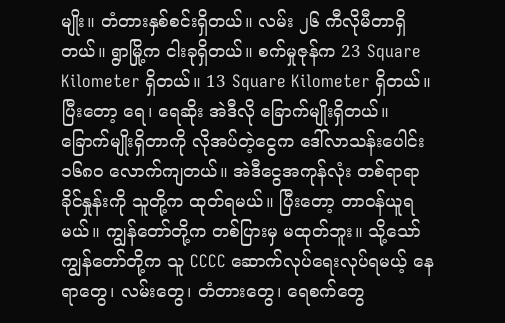မျိုး။ တံတားနှစ်စင်းရှိတယ်။ လမ်း ၂၆ ကီလိုမီတာရှိတယ်။ ရွာမြို့က ငါးခုရှိတယ်။ စက်မှုဇုန်က 23 Square Kilometer ရှိတယ်။ 13 Square Kilometer ရှိတယ်။ ပြီးတော့ ရေ၊ ရေဆိုး အဲဒီလို ခြောက်မျိုးရှိတယ်။ ခြောက်မျိုးရှိတာကို လိုအပ်တဲ့ငွေက ဒေါ်လာသန်းပေါင်း ၁၆၈၀ လောက်ကျတယ်။ အဲဒီငွေအကုန်လုံး တစ်ရာရာခိုင်နှုန်းကို သူတို့က ထုတ်ရမယ်။ ပြီးတော့ တာဝန်ယူရမယ်။ ကျွန်တော်တို့က တစ်ပြားမှ မထုတ်ဘူး။ သို့သော် ကျွန်တော်တို့က သူ CCCC ဆောက်လုပ်ရေးလုပ်ရမယ့် နေရာတွေ၊ လမ်းတွေ၊ တံတားတွေ၊ ရေစက်တွေ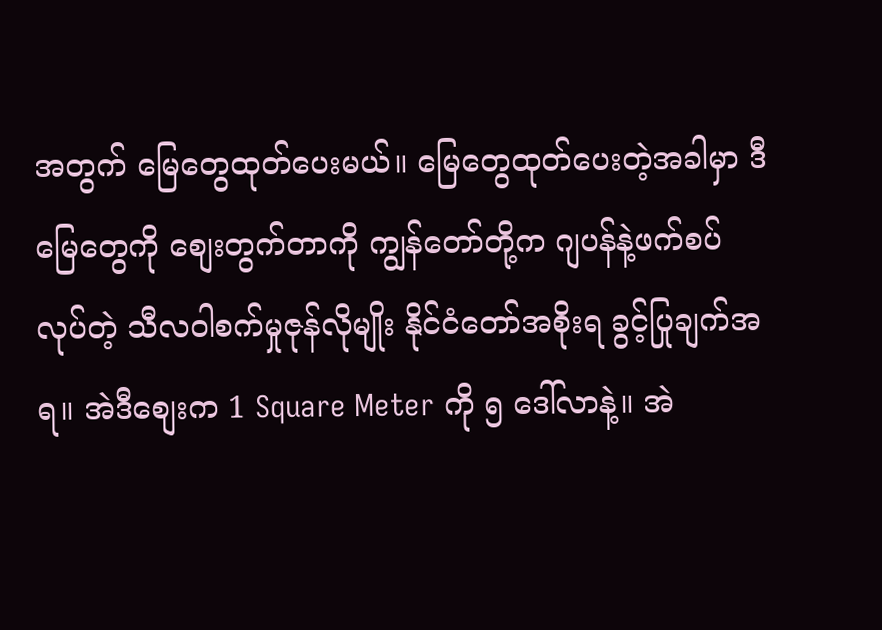အတွက် မြေတွေထုတ်ပေးမယ်။ မြေတွေထုတ်ပေးတဲ့အခါမှာ ဒီမြေတွေကို စျေးတွက်တာကို ကျွန်တော်တို့က ဂျပန်နဲ့ဖက်စပ်လုပ်တဲ့ သီလဝါစက်မှုဇုန်လိုမျိုး နိုင်ငံတော်အစိုးရ ခွင့်ပြုချက်အရ။ အဲဒီစျေးက 1 Square Meter ကို ၅ ဒေါ်လာနဲ့။ အဲ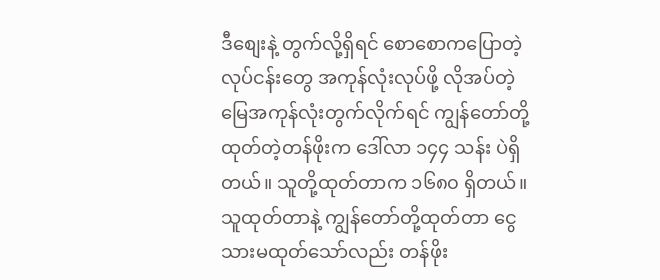ဒီစျေးနဲ့ တွက်လို့ရှိရင် စောစောကပြောတဲ့ လုပ်ငန်းတွေ အကုန်လုံးလုပ်ဖို့ လိုအပ်တဲ့ မြေအကုန်လုံးတွက်လိုက်ရင် ကျွန်တော်တို့ထုတ်တဲ့တန်ဖိုးက ဒေါ်လာ ၁၄၄ သန်း ပဲရှိတယ်။ သူတို့ထုတ်တာက ၁၆၈၀ ရှိတယ်။ သူထုတ်တာနဲ့ ကျွန်တော်တို့ထုတ်တာ ငွေသားမထုတ်သော်လည်း တန်ဖိုး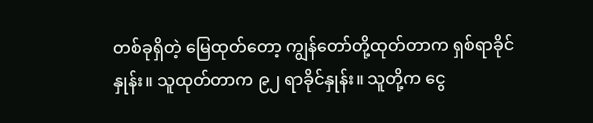တစ်ခုရှိတဲ့ မြေထုတ်တော့ ကျွန်တော်တို့ထုတ်တာက ရှစ်ရာခိုင်နှုန်း။ သူထုတ်တာက ၉၂ ရာခိုင်နှုန်း။ သူတို့က ငွေ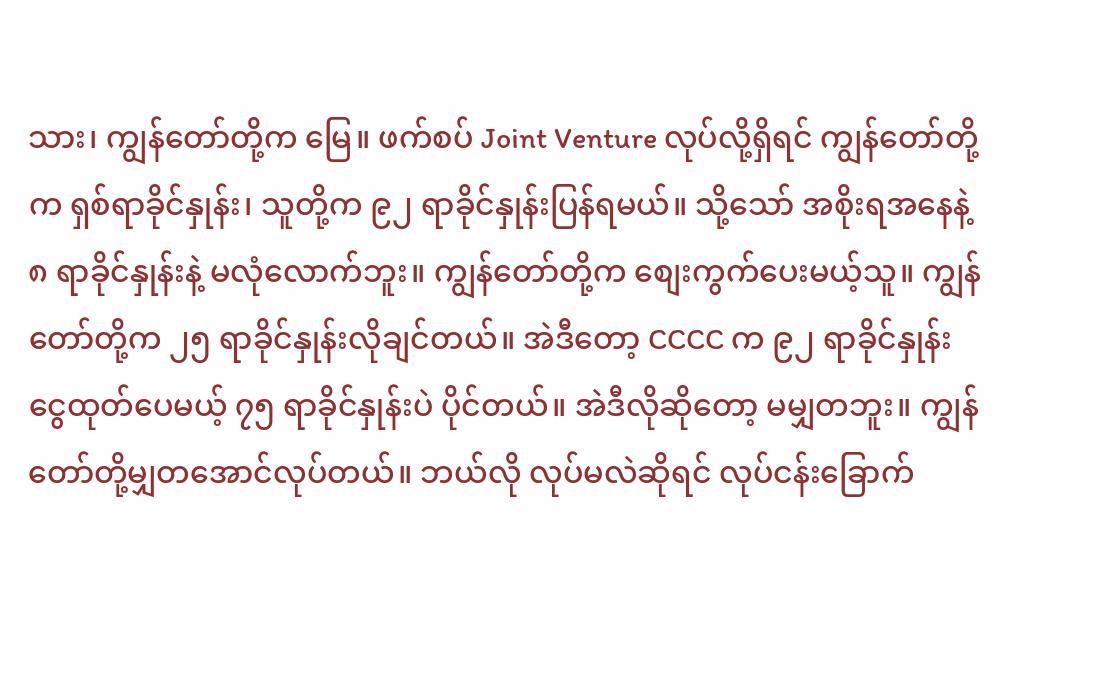သား၊ ကျွန်တော်တို့က မြေ။ ဖက်စပ် Joint Venture လုပ်လို့ရှိရင် ကျွန်တော်တို့က ရှစ်ရာခိုင်နှုန်း၊ သူတို့က ၉၂ ရာခိုင်နှုန်းပြန်ရမယ်။ သို့သော် အစိုးရအနေနဲ့ ၈ ရာခိုင်နှုန်းနဲ့ မလုံလောက်ဘူး။ ကျွန်တော်တို့က စျေးကွက်ပေးမယ့်သူ။ ကျွန်တော်တို့က ၂၅ ရာခိုင်နှုန်းလိုချင်တယ်။ အဲဒီတော့ CCCC က ၉၂ ရာခိုင်နှုန်း ငွေထုတ်ပေမယ့် ၇၅ ရာခိုင်နှုန်းပဲ ပိုင်တယ်။ အဲဒီလိုဆိုတော့ မမျှတဘူး။ ကျွန်တော်တို့မျှတအောင်လုပ်တယ်။ ဘယ်လို လုပ်မလဲဆိုရင် လုပ်ငန်းခြောက်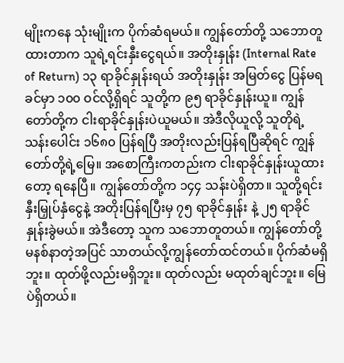မျိုးကနေ သုံးမျိုးက ပိုက်ဆံရမယ်။ ကျွန်တော်တို့ သဘောတူထားတာက သူရဲ့ရင်းနှီးငွေရယ်။ အတိုးနှုန်း (Internal Rate of Return) ၁၃ ရာခိုင်နှုန်းရယ် အတိုးနှုန်း အမြတ်ငွေ ပြန်မရခင်မှာ ၁၀၀ ဝင်လို့ရှိရင် သူတို့က ၉၅ ရာခိုင်နှုန်းယူ။ ကျွန်တော်တို့က ငါးရာခိုင်နှုန်းပဲယူမယ်။ အဲဒီလိုယူလို့ သူတိုရဲ့ သန်းပေါင်း ၁၆၈၀ ပြန်ရပြီ အတိုးလည်းပြန်ရပြီဆိုရင် ကျွန်တော်တို့ရဲ့မြေ။ အစောကြီးကတည်းက ငါးရာခိုင်နှုန်းယူထားတော့ ရနေပြီ။ ကျွန်တော်တို့က ၁၄၄ သန်းပဲရှိတာ။ သူတို့ရင်းနှီးမြှုပ်နှံငွေနဲ့ အတိုးပြန်ရပြီးမှ ၇၅ ရာခိုင်နှုန်း နဲ့ ၂၅ ရာခိုင်နှုန်းခွဲမယ်။ အဲဒီတော့ သူက သဘောတူတယ်။ ကျွန်တော်တို့မနစ်နာတဲ့အပြင် သာတယ်လို့ကျွန်တော်ထင်တယ်။ ပိုက်ဆံမရှိဘူး။ ထုတ်ဖို့လည်းမရှိဘူး။ ထုတ်လည်း မထုတ်ချင်ဘူး။ မြေပဲရှိတယ်။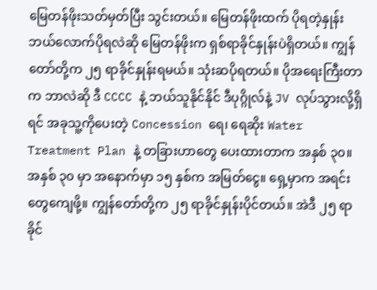မြေတန်ဖိုးသတ်မှတ်ပြီး သွင်းတယ်။ မြေတန်ဖိုးထက် ပိုရတဲ့နှုန်း ဘယ်လောက်ပိုရလဲဆို မြေတန်ဖိုးက ရှစ်ရာခိုင်နှုန်းပဲရှိတယ်။ ကျွန်တော်တို့က ၂၅ ရာခိုင်နှုန်းရမယ်။ သုံးဆပိုရတယ်။ ပိုအရေးကြီးတာက ဘာလဲဆို ဒီ CCCC နဲ့ ဘယ်သူနိုင်နိုင် ဒီပုဂ္ဂိုလ်နဲ့ JV လုပ်သွားလို့ရှိ ရင် အခုသူ့ကိုပေးတဲ့ Concession ရေ၊ ရေဆိုး Water Treatment Plan နဲ့ တခြားဟာတွေ ပေးထားတာက အနှစ် ၃၀။ အနှစ် ၃၀ မှာ အနောက်မှာ ၁၅ နှစ်က အမြတ်ငွေ။ ရှေ့မှာက အရင်းတွေကျေဖို့။ ကျွန်တော်တို့က ၂၅ ရာခိုင်နှုန်းပိုင်တယ်။ အဲဒီ ၂၅ ရာခိုင်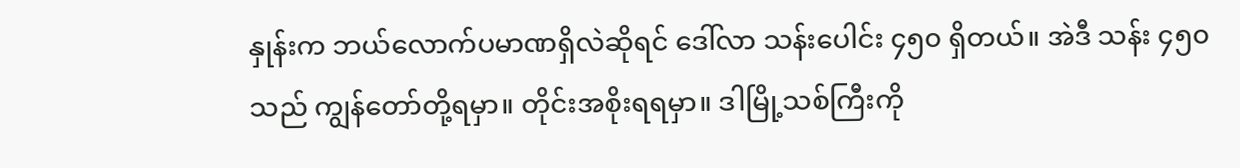နှုန်းက ဘယ်လောက်ပမာဏရှိလဲဆိုရင် ဒေါ်လာ သန်းပေါင်း ၄၅၀ ရှိတယ်။ အဲဒီ သန်း ၄၅၀ သည် ကျွန်တော်တို့ရမှာ။ တိုင်းအစိုးရရမှာ။ ဒါမြို့သစ်ကြီးကို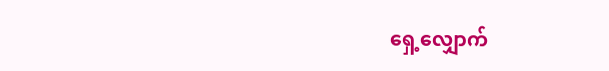ရှေ့လျှောက်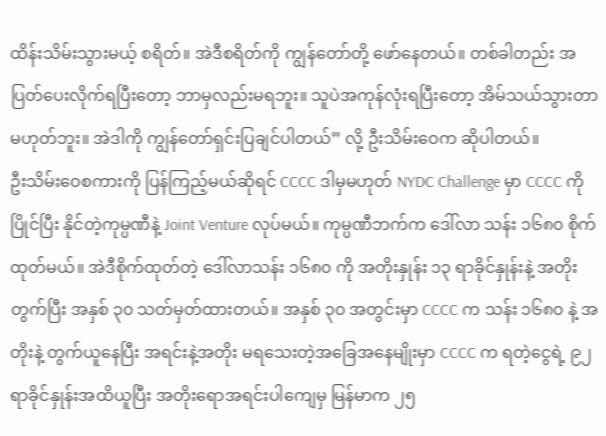ထိန်းသိမ်းသွားမယ့် စရိတ်။ အဲဒီစရိတ်ကို ကျွန်တော်တို့ ဖော်နေတယ်။ တစ်ခါတည်း အပြတ်ပေးလိုက်ရပြီးတော့ ဘာမှလည်းမရဘူး။ သူပဲအကုန်လုံးရပြီးတော့ အိမ်သယ်သွားတာ မဟုတ်ဘူး။ အဲဒါကို ကျွန်တော်ရှင်းပြချင်ပါတယ်” လို့ ဦးသိမ်းဝေက ဆိုပါတယ်။
ဦးသိမ်းဝေစကားကို ပြန်ကြည့်မယ်ဆိုရင် CCCC ဒါမှမဟုတ် NYDC Challenge မှာ CCCC ကိုပြိုင်ပြီး နိုင်တဲ့ကုမ္ပဏီနဲ့ Joint Venture လုပ်မယ်။ ကုမ္ပဏီဘက်က ဒေါ်လာ သန်း ၁၆၈၀ စိုက်ထုတ်မယ်။ အဲဒီစိုက်ထုတ်တဲ့ ဒေါ်လာသန်း ၁၆၈၀ ကို အတိုးနှုန်း ၁၃ ရာခိုင်နှုန်းနဲ့ အတိုးတွက်ပြီး အနှစ် ၃၀ သတ်မှတ်ထားတယ်။ အနှစ် ၃၀ အတွင်းမှာ CCCC က သန်း ၁၆၈၀ နဲ့ အတိုးနဲ့ တွက်ယူနေပြီး အရင်းနဲ့အတိုး မရသေးတဲ့အခြေအနေမျိုးမှာ CCCC က ရတဲ့ငွေရဲ့ ၉၂ ရာခိုင်နှုန်းအထိယူပြီး အတိုးရောအရင်းပါကျေမှ မြန်မာက ၂၅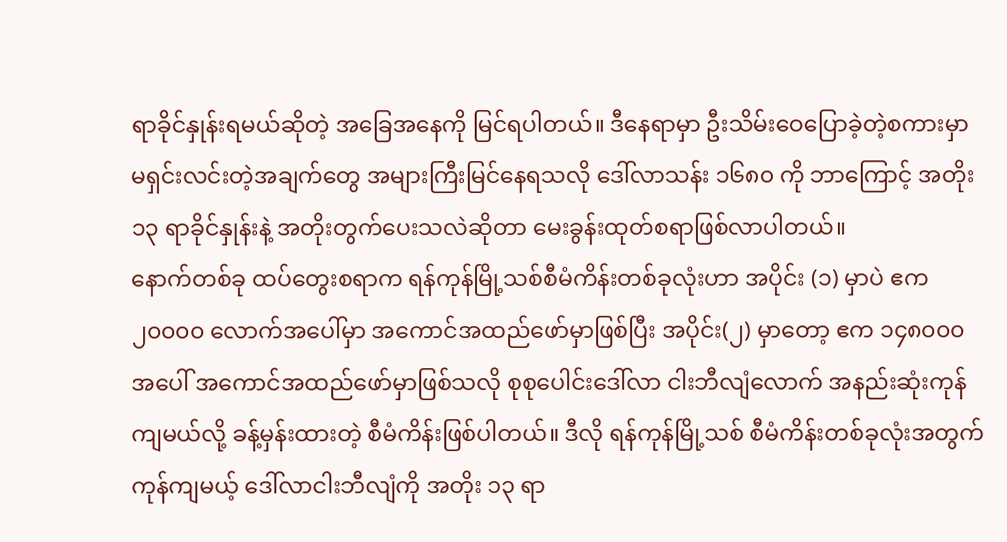ရာခိုင်နှုန်းရမယ်ဆိုတဲ့ အခြေအနေကို မြင်ရပါတယ်။ ဒီနေရာမှာ ဦးသိမ်းဝေပြောခဲ့တဲ့စကားမှာ မရှင်းလင်းတဲ့အချက်တွေ အများကြီးမြင်နေရသလို ဒေါ်လာသန်း ၁၆၈၀ ကို ဘာကြောင့် အတိုး ၁၃ ရာခိုင်နှုန်းနဲ့ အတိုးတွက်ပေးသလဲဆိုတာ မေးခွန်းထုတ်စရာဖြစ်လာပါတယ်။
နောက်တစ်ခု ထပ်တွေးစရာက ရန်ကုန်မြို့သစ်စီမံကိန်းတစ်ခုလုံးဟာ အပိုင်း (၁) မှာပဲ ဧက ၂၀၀၀၀ လောက်အပေါ်မှာ အကောင်အထည်ဖော်မှာဖြစ်ပြီး အပိုင်း(၂) မှာတော့ ဧက ၁၄၈၀၀၀ အပေါ် အကောင်အထည်ဖော်မှာဖြစ်သလို စုစုပေါင်းဒေါ်လာ ငါးဘီလျံလောက် အနည်းဆုံးကုန်ကျမယ်လို့ ခန့်မှန်းထားတဲ့ စီမံကိန်းဖြစ်ပါတယ်။ ဒီလို ရန်ကုန်မြို့သစ် စီမံကိန်းတစ်ခုလုံးအတွက် ကုန်ကျမယ့် ဒေါ်လာငါးဘီလျံကို အတိုး ၁၃ ရာ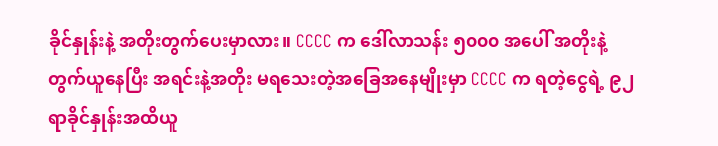ခိုင်နှုန်းနဲ့ အတိုးတွက်ပေးမှာလား။ CCCC က ဒေါ်လာသန်း ၅၀၀၀ အပေါ် အတိုးနဲ့တွက်ယူနေပြီး အရင်းနဲ့အတိုး မရသေးတဲ့အခြေအနေမျိုးမှာ CCCC က ရတဲ့ငွေရဲ့ ၉၂ ရာခိုင်နှုန်းအထိယူ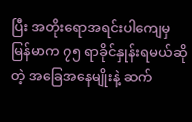ပြီး အတိုးရောအရင်းပါကျေမှ မြန်မာက ၇၅ ရာခိုင်နှုန်းရမယ်ဆိုတဲ့ အခြေအနေမျိုးနဲ့ ဆက်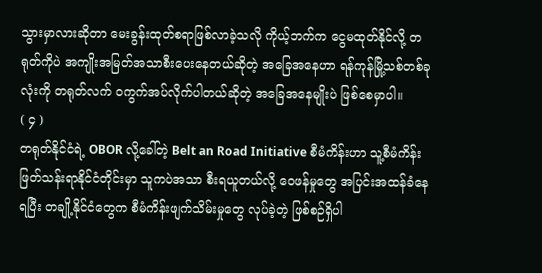သွားမှာလားဆိုတာ မေးခွန်းထုတ်စရာဖြစ်လာခဲ့သလို ကိုယ့်ဘက်က ငွေမထုတ်နိုင်လို့ တရုတ်ကိုပဲ အကျိုးအမြတ်အသာစီးပေးနေတယ်ဆိုတဲ့ အခြေအနေဟာ ရန်ကုန်မြို့သစ်တစ်ခုလုံးကို တရုတ်လက် ဝကွက်အပ်လိုက်ပါတယ်ဆိုတဲ့ အခြေအနေမျိုးပဲ ဖြစ်စေမှာပါ။
( ၄ )
တရုတ်နိုင်ငံရဲ့ OBOR လို့ခေါ်တဲ့ Belt an Road Initiative စီမံကိန်းဟာ သူ့စီမံကိန်းဖြတ်သန်းရာနိုင်ငံတိုင်းမှာ သူကပဲအသာ စီးရယူတယ်လို့ ဝေဖန်မှုတွေ အပြင်းအထန်ခံနေရပြီး တချို့နိုင်ငံတွေက စီမံကိန်းဖျက်သိမ်းမှုတွေ လုပ်ခဲ့တဲ့ ဖြစ်စဉ်ရှိပါ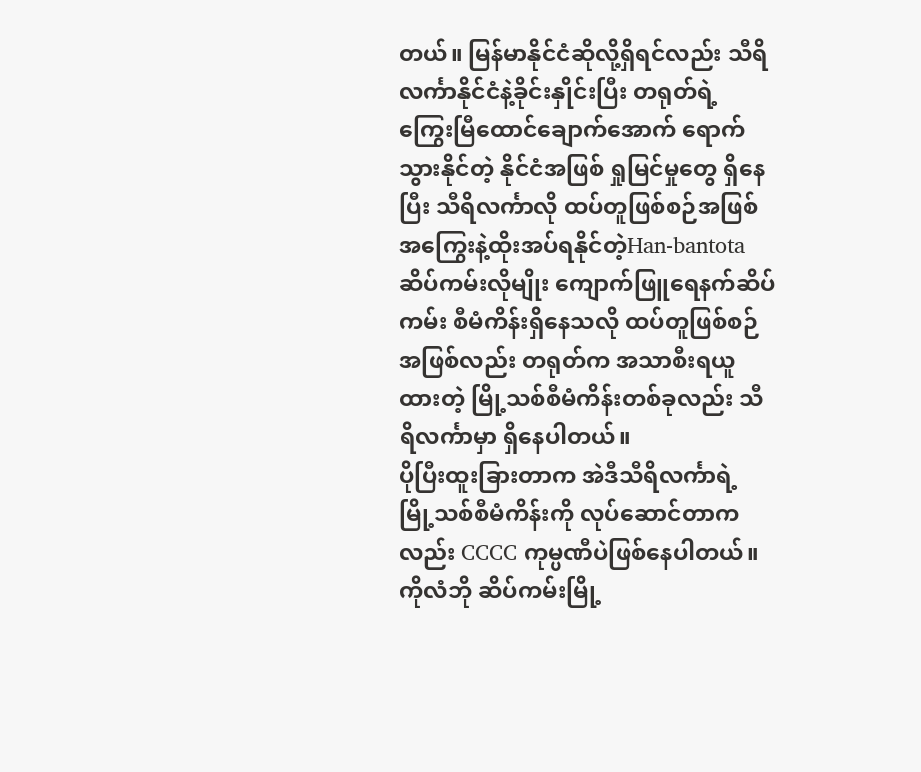တယ်။ မြန်မာနိုင်ငံဆိုလို့ရှိရင်လည်း သီရိလင်္ကာနိုင်ငံနဲ့ခိုင်းနှိုင်းပြီး တရုတ်ရဲ့ ကြွေးမြီထောင်ချောက်အောက် ရောက်သွားနိုင်တဲ့ နိုင်ငံအဖြစ် ရှုမြင်မှုတွေ ရှိနေပြီး သီရိလင်္ကာလို ထပ်တူဖြစ်စဉ်အဖြစ် အကြွေးနဲ့ထိုးအပ်ရနိုင်တဲ့Han-bantota ဆိပ်ကမ်းလိုမျိုး ကျောက်ဖြူရေနက်ဆိပ်ကမ်း စီမံကိန်းရှိနေသလို ထပ်တူဖြစ်စဉ် အဖြစ်လည်း တရုတ်က အသာစီးရယူထားတဲ့ မြို့သစ်စီမံကိန်းတစ်ခုလည်း သီရိလင်္ကာမှာ ရှိနေပါတယ်။
ပိုပြီးထူးခြားတာက အဲဒီသီရိလင်္ကာရဲ့ မြို့သစ်စီမံကိန်းကို လုပ်ဆောင်တာကလည်း CCCC ကုမ္ပဏီပဲဖြစ်နေပါတယ်။ ကိုလံဘို ဆိပ်ကမ်းမြို့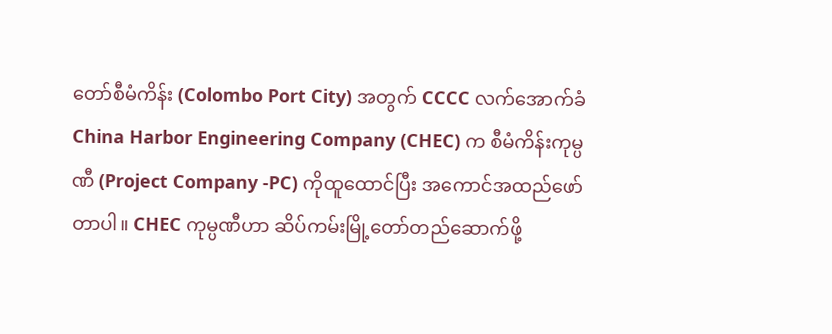တော်စီမံကိန်း (Colombo Port City) အတွက် CCCC လက်အောက်ခံ China Harbor Engineering Company (CHEC) က စီမံကိန်းကုမ္ပဏီ (Project Company -PC) ကိုထူထောင်ပြီး အကောင်အထည်ဖော်တာပါ။ CHEC ကုမ္ပဏီဟာ ဆိပ်ကမ်းမြို့တော်တည်ဆောက်ဖို့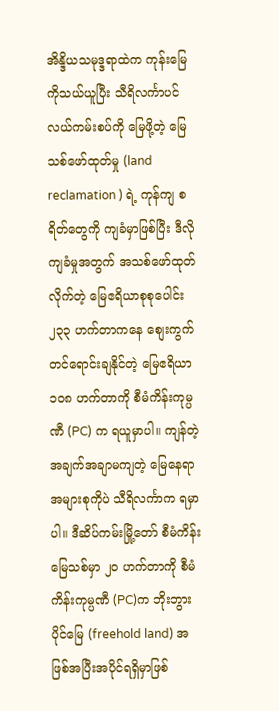အိန္ဒိယသမုဒ္ဒရာထဲက ကုန်းမြေကိုသယ်ယူပြီး သီရိလင်္ကာပင်လယ်ကမ်းစပ်ကို မြေဖို့တဲ့ မြေသစ်ဖော်ထုတ်မှု (land reclamation ) ရဲ့ ကုန်ကျ စရိတ်တွေကို ကျခံမှာဖြစ်ပြီး ဒီလိုကျခံမှုအတွက် အသစ်ဖော်ထုတ်လိုက်တဲ့ မြေဧရိယာစုစုပေါင်း ၂၃၃ ဟက်တာကနေ စျေးကွက်တင်ရောင်းချနိုင်တဲ့ မြေဧရိယာ ၁၀၈ ဟက်တာကို စီမံကိန်းကုမ္ပဏီ (PC) က ရယူမှာပါ။ ကျန်တဲ့ အချက်အချာမကျတဲ့ မြေနေရာအများစုကိုပဲ သီရိလင်္ကာက ရမှာပါ။ ဒီဆိပ်ကမ်းမြို့တော် စီမံကိန်းမြေသစ်မှာ ၂၀ ဟက်တာကို စီမံကိန်းကုမ္ပဏီ (PC)က ဘိုးဘွားပိုင်မြေ (freehold land) အဖြစ်အပြီးအပိုင်ရရှိမှာဖြစ်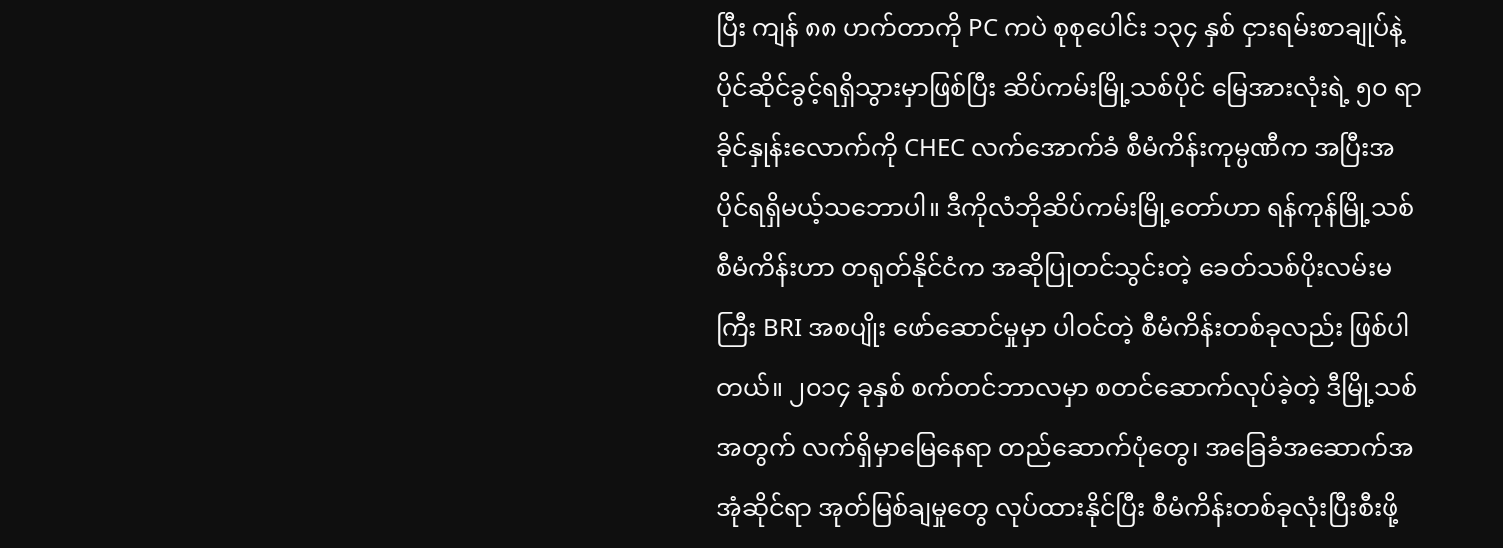ပြီး ကျန် ၈၈ ဟက်တာကို PC ကပဲ စုစုပေါင်း ၁၃၄ နှစ် ငှားရမ်းစာချုပ်နဲ့ ပိုင်ဆိုင်ခွင့်ရရှိသွားမှာဖြစ်ပြီး ဆိပ်ကမ်းမြို့သစ်ပိုင် မြေအားလုံးရဲ့ ၅၀ ရာခိုင်နှုန်းလောက်ကို CHEC လက်အောက်ခံ စီမံကိန်းကုမ္ပဏီက အပြီးအပိုင်ရရှိမယ့်သဘောပါ။ ဒီကိုလံဘိုဆိပ်ကမ်းမြို့တော်ဟာ ရန်ကုန်မြို့သစ်စီမံကိန်းဟာ တရုတ်နိုင်ငံက အဆိုပြုတင်သွင်းတဲ့ ခေတ်သစ်ပိုးလမ်းမကြီး BRI အစပျိုး ဖော်ဆောင်မှုမှာ ပါဝင်တဲ့ စီမံကိန်းတစ်ခုလည်း ဖြစ်ပါတယ်။ ၂၀၁၄ ခုနှစ် စက်တင်ဘာလမှာ စတင်ဆောက်လုပ်ခဲ့တဲ့ ဒီမြို့သစ်အတွက် လက်ရှိမှာမြေနေရာ တည်ဆောက်ပုံတွေ၊ အခြေခံအဆောက်အအုံဆိုင်ရာ အုတ်မြစ်ချမှုတွေ လုပ်ထားနိုင်ပြီး စီမံကိန်းတစ်ခုလုံးပြီးစီးဖို့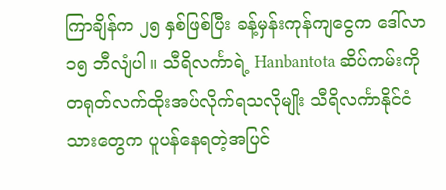ကြာချိန်က ၂၅ နှစ်ဖြစ်ပြီး ခန့်မှန်းကုန်ကျငွေက ဒေါ်လာ ၁၅ ဘီလျံပါ။ သီရိလင်္ကာရဲ့ Hanbantota ဆိပ်ကမ်းကို တရုတ်လက်ထိုးအပ်လိုက်ရသလိုမျိုး သီရိလင်္ကာနိုင်ငံသားတွေက ပူပန်နေရတဲ့အပြင်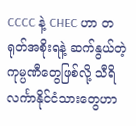CCCC နဲ့ CHEC ဟာ တရုတ်အစိုးရနဲ့ ဆက်နွယ်တဲ့ ကုမ္ပဏီတွေဖြစ်လို့ သီရိလင်္ကာနိုင်ငံသားတွေဟာ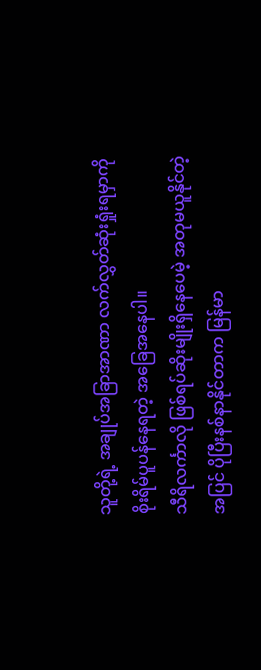သူတို့ရဲ့ အချုပ်အခြာအာဏာ လက်လွှတ်ဆုံးရှုံးရမှာကို စိုးရိမ်ပူပန်နေရတဲ့ အခြေအနေပါ။
သီရိလင်္ကာလို ဖြစ်ရပ်ဆိုးမျိုးရှိနေပေမဲ့ အတုမယူနိုင်တဲ့အပြင် ပိုပြီးနစ်နာနိုင်တာက မြန်မာ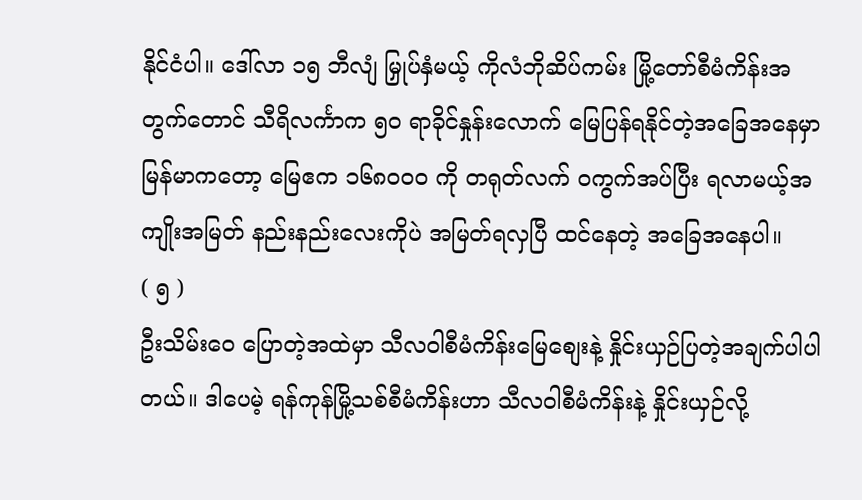နိုင်ငံပါ။ ဒေါ်လာ ၁၅ ဘီလျံ မြှုပ်နှံမယ့် ကိုလံဘိုဆိပ်ကမ်း မြို့တော်စီမံကိန်းအတွက်တောင် သီရိလင်္ကာက ၅၀ ရာခိုင်နှုန်းလောက် မြေပြန်ရနိုင်တဲ့အခြေအနေမှာ မြန်မာကတော့ မြေဧက ၁၆၈၀၀၀ ကို တရုတ်လက် ဝကွက်အပ်ပြီး ရလာမယ့်အကျိုးအမြတ် နည်းနည်းလေးကိုပဲ အမြတ်ရလှပြီ ထင်နေတဲ့ အခြေအနေပါ။
( ၅ )
ဦးသိမ်းဝေ ပြောတဲ့အထဲမှာ သီလဝါစီမံကိန်းမြေစျေးနဲ့ နှိုင်းယှဉ်ပြတဲ့အချက်ပါပါတယ်။ ဒါပေမဲ့ ရန်ကုန်မြို့သစ်စီမံကိန်းဟာ သီလဝါစီမံကိန်းနဲ့ နှိုင်းယှဉ်လို့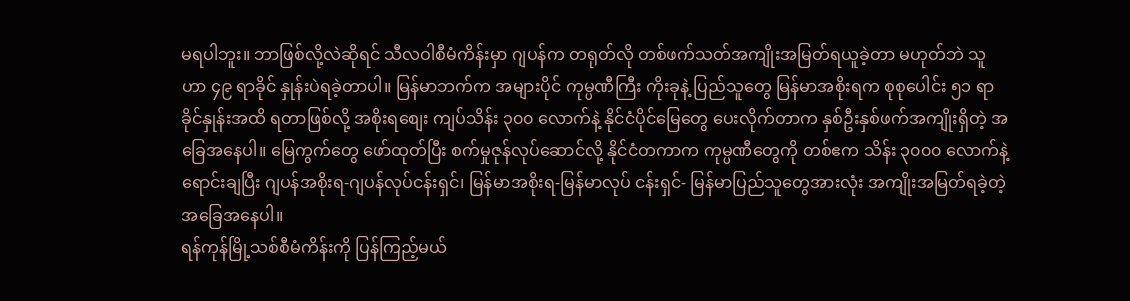မရပါဘူး။ ဘာဖြစ်လို့လဲဆိုရင် သီလဝါစီမံကိန်းမှာ ဂျပန်က တရုတ်လို တစ်ဖက်သတ်အကျိုးအမြတ်ရယူခဲ့တာ မဟုတ်ဘဲ သူဟာ ၄၉ ရာခိုင် နှုန်းပဲရခဲ့တာပါ။ မြန်မာဘက်က အများပိုင် ကုမ္ပဏီကြီး ကိုးခုနဲ့ ပြည်သူတွေ မြန်မာအစိုးရက စုစုပေါင်း ၅၁ ရာခိုင်နှုန်းအထိ ရတာဖြစ်လို့ အစိုးရစျေး ကျပ်သိန်း ၃၀၀ လောက်နဲ့ နိုင်ငံပိုင်မြေတွေ ပေးလိုက်တာက နှစ်ဦးနှစ်ဖက်အကျိုးရှိတဲ့ အခြေအနေပါ။ မြေကွက်တွေ ဖော်ထုတ်ပြီး စက်မှုဇုန်လုပ်ဆောင်လို့ နိုင်ငံတကာက ကုမ္ပဏီတွေကို တစ်ဧက သိန်း ၃၀၀၀ လောက်နဲ့ ရောင်းချပြီး ဂျပန်အစိုးရ-ဂျပန်လုပ်ငန်းရှင်၊ မြန်မာအစိုးရ-မြန်မာလုပ် ငန်းရှင်- မြန်မာပြည်သူတွေအားလုံး အကျိုးအမြတ်ရခဲ့တဲ့အခြေအနေပါ။
ရန်ကုန်မြို့သစ်စီမံကိန်းကို ပြန်ကြည့်မယ်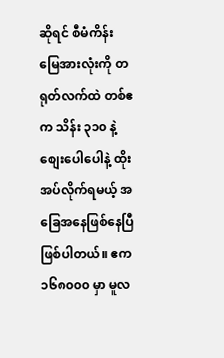ဆိုရင် စီမံကိန်းမြေအားလုံးကို တရုတ်လက်ထဲ တစ်ဧက သိန်း ၃၁၀ နဲ့ စျေးပေါပေါနဲ့ ထိုးအပ်လိုက်ရမယ့် အခြေအနေဖြစ်နေပြီဖြစ်ပါတယ်။ ဧက ၁၆၈၀၀၀ မှာ မူလ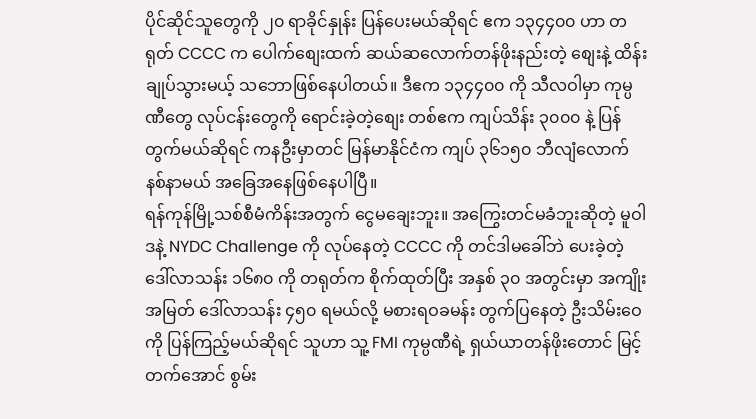ပိုင်ဆိုင်သူတွေကို ၂၀ ရာခိုင်နှုန်း ပြန်ပေးမယ်ဆိုရင် ဧက ၁၃၄၄၀၀ ဟာ တရုတ် CCCC က ပေါက်စျေးထက် ဆယ်ဆလောက်တန်ဖိုးနည်းတဲ့ စျေးနဲ့ ထိန်းချုပ်သွားမယ့် သဘောဖြစ်နေပါတယ်။ ဒီဧက ၁၃၄၄၀၀ ကို သီလဝါမှာ ကုမ္ပဏီတွေ လုပ်ငန်းတွေကို ရောင်းခဲ့တဲ့စျေး တစ်ဧက ကျပ်သိန်း ၃၀၀၀ နဲ့ ပြန်တွက်မယ်ဆိုရင် ကနဦးမှာတင် မြန်မာနိုင်ငံက ကျပ် ၃၆၁၅၀ ဘီလျံလောက် နစ်နာမယ် အခြေအနေဖြစ်နေပါပြီ။
ရန်ကုန်မြို့သစ်စီမံကိန်းအတွက် ငွေမချေးဘူး။ အကြွေးတင်မခံဘူးဆိုတဲ့ မူဝါဒနဲ့ NYDC Challenge ကို လုပ်နေတဲ့ CCCC ကို တင်ဒါမခေါ်ဘဲ ပေးခဲ့တဲ့ ဒေါ်လာသန်း ၁၆၈၀ ကို တရုတ်က စိုက်ထုတ်ပြီး အနှစ် ၃၀ အတွင်းမှာ အကျိုးအမြတ် ဒေါ်လာသန်း ၄၅၀ ရမယ်လို့ မစားရဝခမန်း တွက်ပြနေတဲ့ ဦးသိမ်းဝေကို ပြန်ကြည့်မယ်ဆိုရင် သူဟာ သူ့ FMI ကုမ္ပဏီရဲ့ ရှယ်ယာတန်ဖိုးတောင် မြင့်တက်အောင် စွမ်း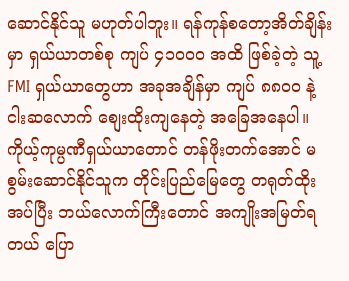ဆောင်နိုင်သူ မဟုတ်ပါဘူး။ ရန်ကုန်စတော့အိတ်ချိန်းမှာ ရှယ်ယာတစ်စု ကျပ် ၄၁၀၀၀ အထိ ဖြစ်ခဲ့တဲ့ သူ့ FMI ရှယ်ယာတွေဟာ အခုအချိန်မှာ ကျပ် ၈၈၀၀ နဲ့ ငါးဆလောက် စျေးထိုးကျနေတဲ့ အခြေအနေပါ။ ကိုယ့်ကုမ္ပဏီရှယ်ယာတောင် တန်ဖိုးတက်အောင် မစွမ်းဆောင်နိုင်သူက တိုင်းပြည်မြေတွေ တရုတ်ထိုးအပ်ပြီး ဘယ်လောက်ကြီးတောင် အကျိုးအမြတ်ရတယ် ပြော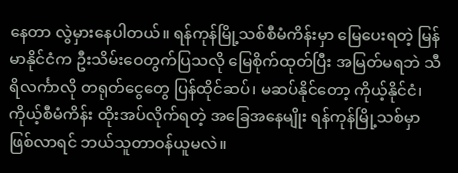နေတာ လွဲမှားနေပါတယ်။ ရန်ကုန်မြို့သစ်စီမံကိန်းမှာ မြေပေးရတဲ့ မြန်မာနိုင်ငံက ဦးသိမ်းဝေတွက်ပြသလို မြေစိုက်ထုတ်ပြီး အမြတ်မရဘဲ သီရိလင်္ကာလို တရုတ်ငွေတွေ ပြန်ထိုင်ဆပ်၊ မဆပ်နိုင်တော့ ကိုယ့်နိုင်ငံ၊ ကိုယ့်စီမံကိန်း ထိုးအပ်လိုက်ရတဲ့ အခြေအနေမျိုး ရန်ကုန်မြို့သစ်မှာ ဖြစ်လာရင် ဘယ်သူတာဝန်ယူမလဲ။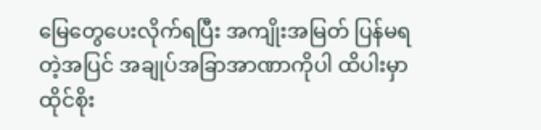မြေတွေပေးလိုက်ရပြီး အကျိုးအမြတ် ပြန်မရတဲ့အပြင် အချုပ်အခြာအာဏာကိုပါ ထိပါးမှာ ထိုင်စိုး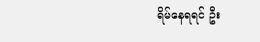ရိမ်နေရရင် ဦး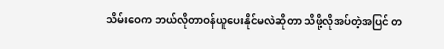သိမ်းဝေက ဘယ်လိုတာဝန်ယူပေးနိုင်မလဲဆိုတာ သိဖို့လိုအပ်တဲ့အပြင် တ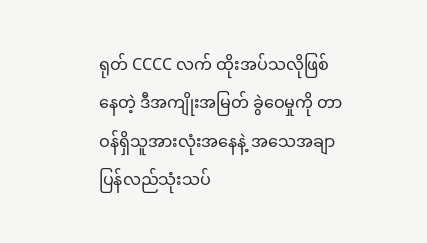ရုတ် CCCC လက် ထိုးအပ်သလိုဖြစ်နေတဲ့ ဒီအကျိုးအမြတ် ခွဲဝေမှုကို တာဝန်ရှိသူအားလုံးအနေနဲ့ အသေအချာ ပြန်လည်သုံးသပ်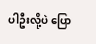ပါဦးလို့ပဲ ပြော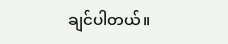ချင်ပါတယ်။